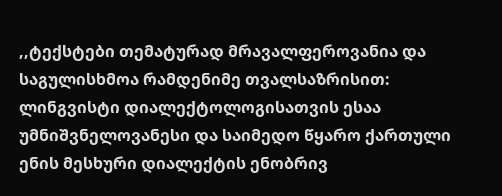,,ტექსტები თემატურად მრავალფეროვანია და საგულისხმოა რამდენიმე თვალსაზრისით: ლინგვისტი დიალექტოლოგისათვის ესაა უმნიშვნელოვანესი და საიმედო წყარო ქართული ენის მესხური დიალექტის ენობრივ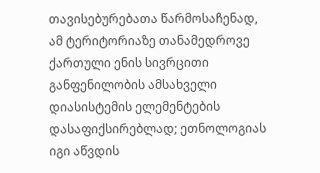თავისებურებათა წარმოსაჩენად, ამ ტერიტორიაზე თანამედროვე ქართული ენის სივრცითი განფენილობის ამსახველი დიასისტემის ელემენტების დასაფიქსირებლად; ეთნოლოგიას იგი აწვდის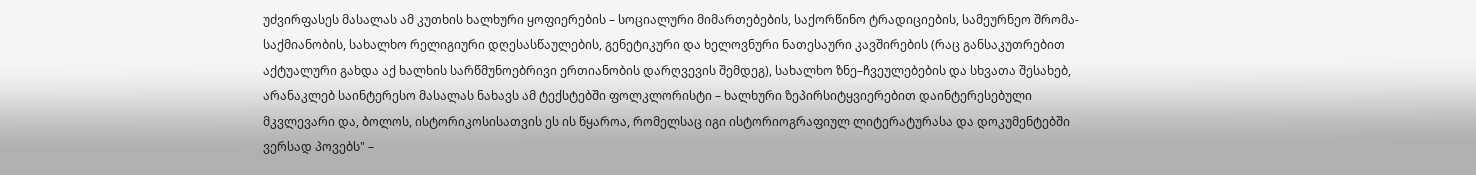უძვირფასეს მასალას ამ კუთხის ხალხური ყოფიერების – სოციალური მიმართებების, საქორწინო ტრადიციების, სამეურნეო შრომა-საქმიანობის, სახალხო რელიგიური დღესასწაულების, გენეტიკური და ხელოვნური ნათესაური კავშირების (რაც განსაკუთრებით აქტუალური გახდა აქ ხალხის სარწმუნოებრივი ერთიანობის დარღვევის შემდეგ), სახალხო ზნე–ჩვეულებების და სხვათა შესახებ, არანაკლებ საინტერესო მასალას ნახავს ამ ტექსტებში ფოლკლორისტი – ხალხური ზეპირსიტყვიერებით დაინტერესებული მკვლევარი და, ბოლოს, ისტორიკოსისათვის ეს ის წყაროა, რომელსაც იგი ისტორიოგრაფიულ ლიტერატურასა და დოკუმენტებში ვერსად პოვებს" –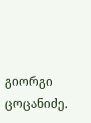გიორგი ცოცანიძე.